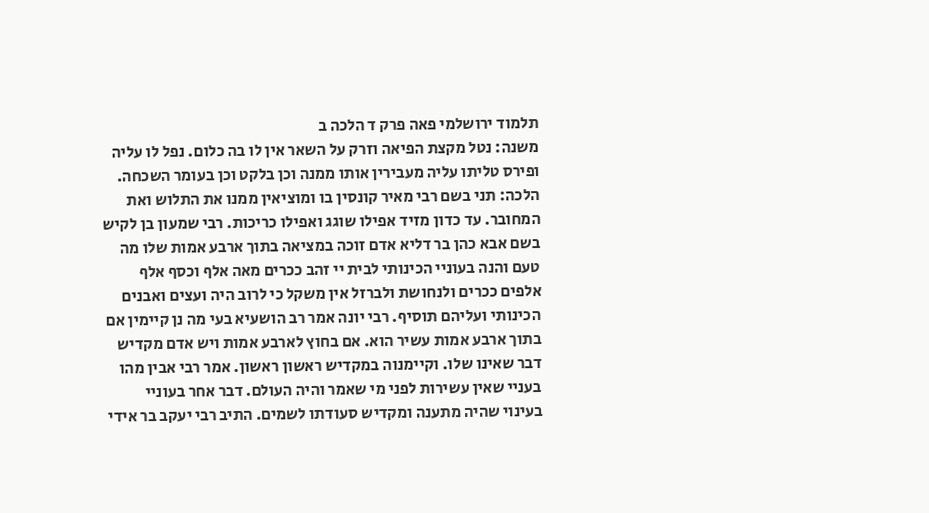תלמוד ירושלמי פאה פרק ד הלכה ב
משנה: נטל מקצת הפיאה וזרק על השאר אין לו בה כלום. נפל לו עליה ופירס טליתו עליה מעבירין אותו ממנה וכן בלקט וכן בעומר השכחה. הלכה: תני בשם רבי מאיר קונסין בו ומוציאין ממנו את התלוש ואת המחובר. עד כדון מזיד אפילו שוגג ואפילו כריכות. רבי שמעון בן לקיש בשם אבא כהן בר דליא אדם זוכה במציאה בתוך ארבע אמות שלו מה טעם והנה בעוניי הכינותי לבית יי זהב ככרים מאה אלף וכסף אלף אלפים ככרים ולנחושת ולברזל אין משקל כי לרוב היה ועצים ואבנים הכינותי ועליהם תוסיף. רבי יונה אמר רב הושעיא בעי מה נן קיימין אם בתוך ארבע אמות עשיר הוא. אם בחוץ לארבע אמות ויש אדם מקדיש דבר שאינו שלו. וקיימנוה במקדיש ראשון ראשון. אמר רבי אבין מהו בעניי שאין עשירות לפני מי שאמר והיה העולם. דבר אחר בעוניי בעינוי שהיה מתענה ומקדיש סעודתו לשמים. התיב רבי יעקב בר אידי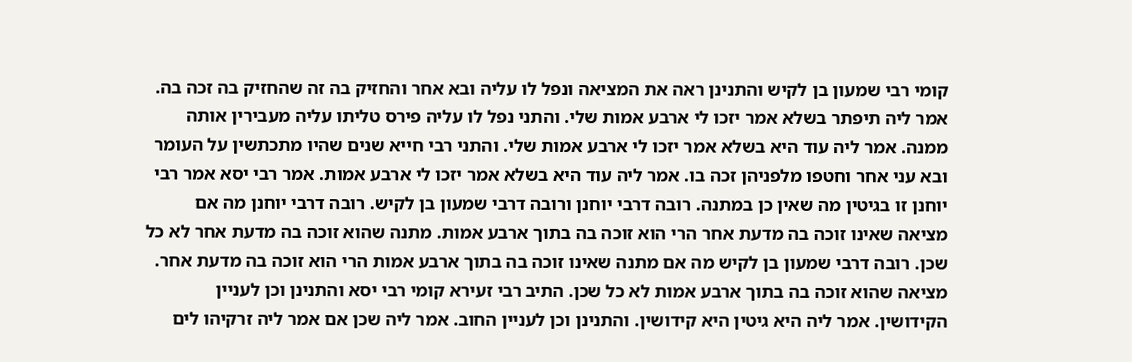קומי רבי שמעון בן לקיש והתנינן ראה את המציאה ונפל לו עליה ובא אחר והחזיק בה זה שהחזיק בה זכה בה. אמר ליה תיפתר בשלא אמר יזכו לי ארבע אמות שלי. והתני נפל לו עליה פירס טליתו עליה מעבירין אותה ממנה. אמר ליה עוד היא בשלא אמר יזכו לי ארבע אמות שלי. והתני רבי חייא שנים שהיו מתכתשין על העומר ובא עני אחר וחטפו מלפניהן זכה בו. אמר ליה עוד היא בשלא אמר יזכו לי ארבע אמות. אמר רבי יסא אמר רבי יוחנן זו בגיטין מה שאין כן במתנה. רובה דרבי יוחנן ורובה דרבי שמעון בן לקיש. רובה דרבי יוחנן מה אם מציאה שאינו זוכה בה מדעת אחר הרי הוא זוכה בה בתוך ארבע אמות. מתנה שהוא זוכה בה מדעת אחר לא כל שכן. רובה דרבי שמעון בן לקיש מה אם מתנה שאינו זוכה בה בתוך ארבע אמות הרי הוא זוכה בה מדעת אחר. מציאה שהוא זוכה בה בתוך ארבע אמות לא כל שכן. התיב רבי זעירא קומי רבי יסא והתנינן וכן לעניין הקידושין. אמר ליה היא גיטין היא קידושין. והתנינן וכן לעניין החוב. אמר ליה שכן אם אמר ליה זרקיהו לים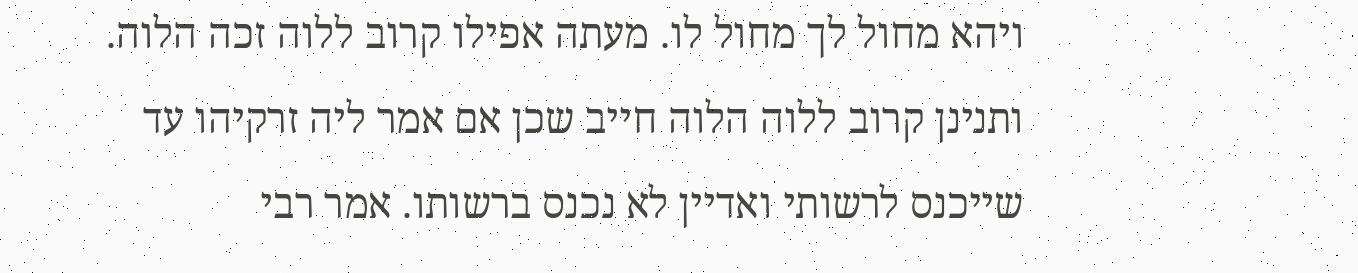ויהא מחול לך מחול לו. מעתה אפילו קרוב ללוה זכה הלוה. ותנינן קרוב ללוה הלוה חייב שכן אם אמר ליה זרקיהו עד שייכנס לרשותי ואדיין לא נכנס ברשותו. אמר רבי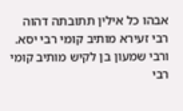אבהו כל אילין תתובתה דהוה רבי זעירא מותיב קומי רבי יסא. ורבי שמעון בן לקיש מותיב קומי רבי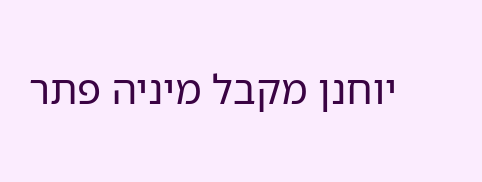יוחנן מקבל מיניה פתר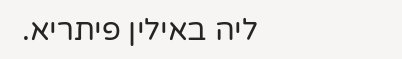ליה באילין פיתריא.